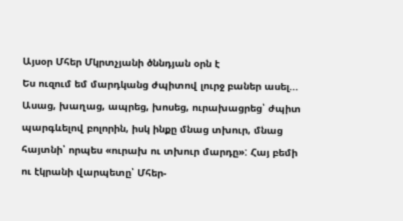Այսօր Մհեր Մկրտչյանի ծննդյան օրն է
Ես ուզում եմ մարդկանց ժպիտով լուրջ բաներ ասել...
Ասաց, խաղաց, ապրեց, խոսեց, ուրախացրեց՝ ժպիտ պարգևելով բոլորին, իսկ ինքը մնաց տխուր, մնաց հայտնի՝ որպես «ուրախ ու տխուր մարդը»: Հայ բեմի ու էկրանի վարպետը՝ Մհեր-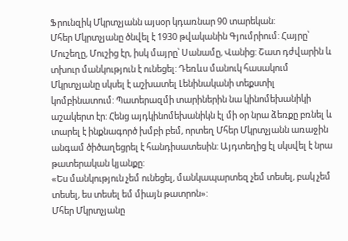Ֆրունզիկ Մկրտչյանն այսօր կդառնար 90 տարեկան:
Մհեր Մկրտչյանը ծնվել է 1930 թվականին Գյումրիում: Հայրը՝ Մուշեղը, Մուշից էր, իսկ մայրը՝ Սանամը, Վանից: Շատ դժվարին և տխուր մանկություն է ունեցել: Դեռևս մանուկ հասակում Մկրտչյանը սկսել է աշխատել Լենինականի տեքստիլ կոմբինատում: Պատերազմի տարիներին նա կինոմեխանիկի աշակերտ էր: Հենց այդկինոմեխանիկն էլ մի օր նրա ձեռքը բռնել և տարել է ինքնագործ խմբի բեմ, որտեղ Մհեր Մկրտչյանն առաջին անգամ ծիծաղեցրել է հանդիսատեսին: Այդտեղից էլ սկսվել է նրա թատերական կյանքը:
«Ես մանկություն չեմ ունեցել, մանկապարտեզ չեմ տեսել, բակ չեմ տեսել, ես տեսել եմ միայն թատրոն»:
Մհեր Մկրտչյանը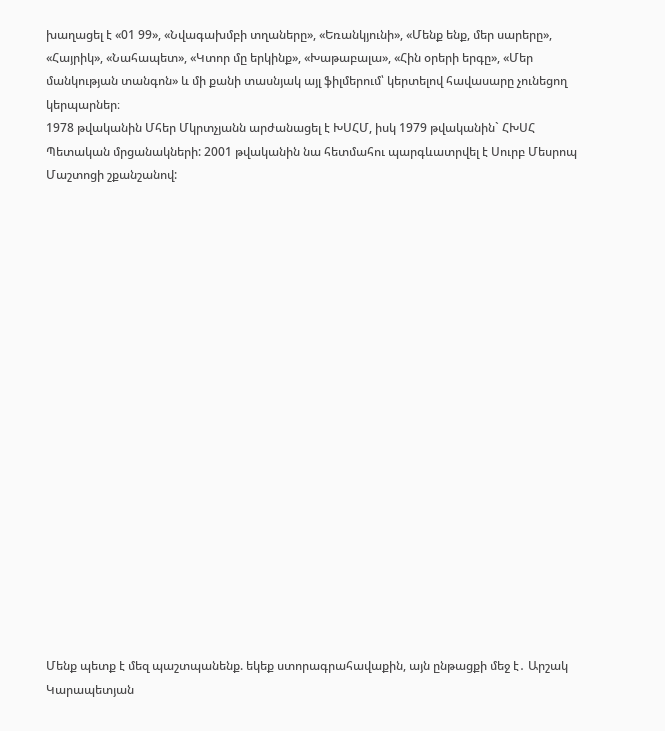խաղացել է «01 99», «Նվագախմբի տղաները», «Եռանկյունի», «Մենք ենք, մեր սարերը», «Հայրիկ», «Նահապետ», «Կտոր մը երկինք», «Խաթաբալա», «Հին օրերի երգը», «Մեր մանկության տանգոն» և մի քանի տասնյակ այլ ֆիլմերում՝ կերտելով հավասարը չունեցող կերպարներ։
1978 թվականին Մհեր Մկրտչյանն արժանացել է ԽՍՀՄ, իսկ 1979 թվականին` ՀԽՍՀ Պետական մրցանակների: 2001 թվականին նա հետմահու պարգևատրվել է Սուրբ Մեսրոպ Մաշտոցի շքանշանով:




















Մենք պետք է մեզ պաշտպանենք. եկեք ստորագրահավաքին, այն ընթացքի մեջ է․ Արշակ Կարապետյան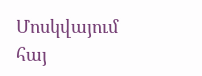Մոսկվայում հայ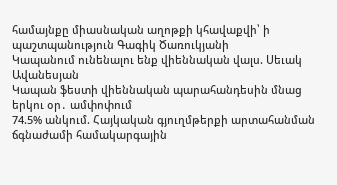համայնքը միասնական աղոթքի կհավաքվի՝ ի պաշտպանություն Գագիկ Ծառուկյանի
Կապանում ունենալու ենք վիեննական վալս. Սեւակ Ավանեսյան
Կապան ֆեստի վիեննական պարահանդեսին մնաց երկու օր․ ամփոփում
74.5% անկում. Հայկական գյուղմթերքի արտահանման ճգնաժամի համակարգային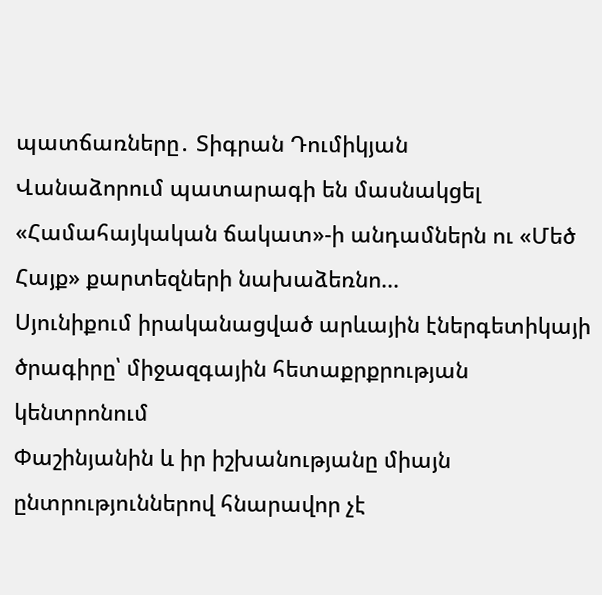պատճառները․ Տիգրան Դումիկյան
Վանաձորում պատարագի են մասնակցել «Համահայկական ճակատ»-ի անդամներն ու «Մեծ Հայք» քարտեզների նախաձեռնո...
Սյունիքում իրականացված արևային էներգետիկայի ծրագիրը՝ միջազգային հետաքրքրության կենտրոնում
Փաշինյանին և իր իշխանությանը միայն ընտրություններով հնարավոր չէ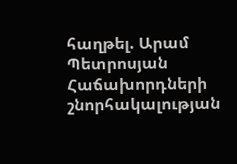հաղթել. Արամ Պետրոսյան
Հաճախորդների շնորհակալության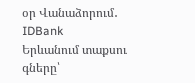օր Վանաձորում․ IDBank
Երևանում տաքսու գները՝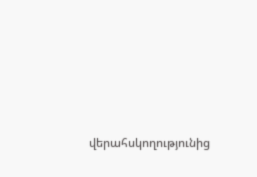վերահսկողությունից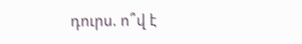դուրս. ո՞վ է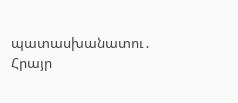պատասխանատու․ Հրայր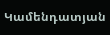Կամենդատյան